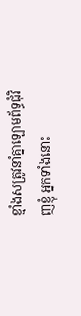ខ្មាំងសត្រូវនាំគ្នាឡោមព័ទ្ធជុំវិញខ្ញុំ អ្នកទាំងនោះ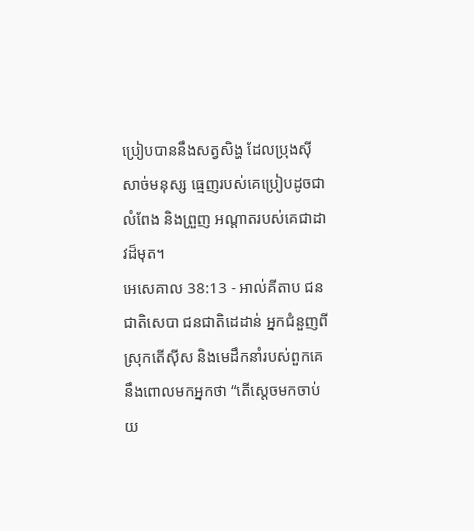ប្រៀបបាននឹងសត្វសិង្ហ ដែលប្រុងស៊ីសាច់មនុស្ស ធ្មេញរបស់គេប្រៀបដូចជាលំពែង និងព្រួញ អណ្ដាតរបស់គេជាដាវដ៏មុត។
អេសេគាល 38:13 - អាល់គីតាប ជនជាតិសេបា ជនជាតិដេដាន់ អ្នកជំនួញពីស្រុកតើស៊ីស និងមេដឹកនាំរបស់ពួកគេនឹងពោលមកអ្នកថា “តើស្តេចមកចាប់យ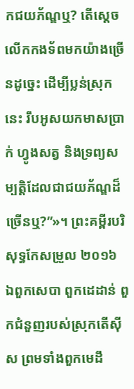កជយភ័ណ្ឌឬ? តើស្តេចលើកកងទ័ពមកយ៉ាងច្រើនដូច្នេះ ដើម្បីប្លន់ស្រុកនេះ រឹបអូសយកមាសប្រាក់ ហ្វូងសត្វ និងទ្រព្យសម្បត្តិដែលជាជយភ័ណ្ឌដ៏ច្រើនឬ?”»។ ព្រះគម្ពីរបរិសុទ្ធកែសម្រួល ២០១៦ ឯពួកសេបា ពួកដេដាន់ ពួកជំនួញរបស់ស្រុកតើស៊ីស ព្រមទាំងពួកមេដឹ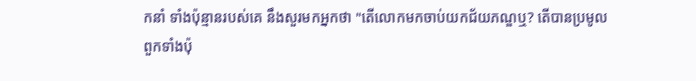កនាំ ទាំងប៉ុន្មានរបស់គេ នឹងសួរមកអ្នកថា "តើលោកមកចាប់យកជ័យភណ្ឌឬ? តើបានប្រមូលពួកទាំងប៉ុ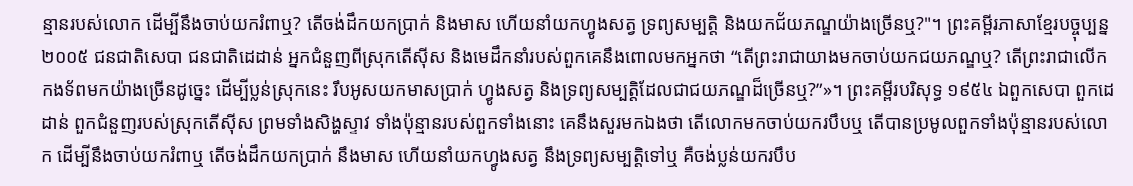ន្មានរបស់លោក ដើម្បីនឹងចាប់យករំពាឬ? តើចង់ដឹកយកប្រាក់ និងមាស ហើយនាំយកហ្វូងសត្វ ទ្រព្យសម្បត្តិ និងយកជ័យភណ្ឌយ៉ាងច្រើនឬ?"។ ព្រះគម្ពីរភាសាខ្មែរបច្ចុប្បន្ន ២០០៥ ជនជាតិសេបា ជនជាតិដេដាន់ អ្នកជំនួញពីស្រុកតើស៊ីស និងមេដឹកនាំរបស់ពួកគេនឹងពោលមកអ្នកថា “តើព្រះរាជាយាងមកចាប់យកជយភណ្ឌឬ? តើព្រះរាជាលើកកងទ័ពមកយ៉ាងច្រើនដូច្នេះ ដើម្បីប្លន់ស្រុកនេះ រឹបអូសយកមាសប្រាក់ ហ្វូងសត្វ និងទ្រព្យសម្បត្តិដែលជាជយភណ្ឌដ៏ច្រើនឬ?”»។ ព្រះគម្ពីរបរិសុទ្ធ ១៩៥៤ ឯពួកសេបា ពួកដេដាន់ ពួកជំនួញរបស់ស្រុកតើស៊ីស ព្រមទាំងសិង្ហស្ទាវ ទាំងប៉ុន្មានរបស់ពួកទាំងនោះ គេនឹងសួរមកឯងថា តើលោកមកចាប់យករបឹបឬ តើបានប្រមូលពួកទាំងប៉ុន្មានរបស់លោក ដើម្បីនឹងចាប់យករំពាឬ តើចង់ដឹកយកប្រាក់ នឹងមាស ហើយនាំយកហ្វូងសត្វ នឹងទ្រព្យសម្បត្តិទៅឬ គឺចង់ប្លន់យករបឹប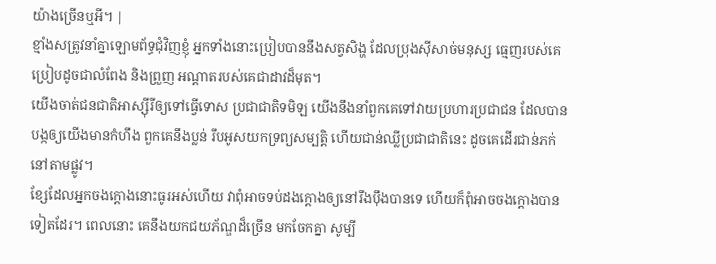យ៉ាងច្រើនឬអី។ |
ខ្មាំងសត្រូវនាំគ្នាឡោមព័ទ្ធជុំវិញខ្ញុំ អ្នកទាំងនោះប្រៀបបាននឹងសត្វសិង្ហ ដែលប្រុងស៊ីសាច់មនុស្ស ធ្មេញរបស់គេប្រៀបដូចជាលំពែង និងព្រួញ អណ្ដាតរបស់គេជាដាវដ៏មុត។
យើងចាត់ជនជាតិអាស្ស៊ីរីឲ្យទៅធ្វើទោស ប្រជាជាតិទមិឡ យើងនឹងនាំពួកគេទៅវាយប្រហារប្រជាជន ដែលបានបង្កឲ្យយើងមានកំហឹង ពួកគេនឹងប្លន់ រឹបអូសយកទ្រព្យសម្បត្តិ ហើយជាន់ឈ្លីប្រជាជាតិនេះ ដូចគេដើរជាន់ភក់នៅតាមផ្លូវ។
ខ្សែដែលអ្នកចងក្ដោងនោះធូរអស់ហើយ វាពុំអាចទប់ដងក្ដោងឲ្យនៅរឹងប៉ឹងបានទេ ហើយក៏ពុំអាចចងក្ដោងបានទៀតដែរ។ ពេលនោះ គេនឹងយកជយភ័ណ្ឌដ៏ច្រើន មកចែកគ្នា សូម្បី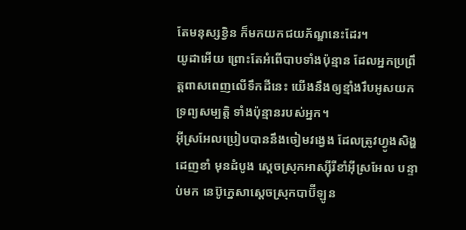តែមនុស្សខ្វិន ក៏មកយកជយភ័ណ្ឌនេះដែរ។
យូដាអើយ ព្រោះតែអំពើបាបទាំងប៉ុន្មាន ដែលអ្នកប្រព្រឹត្តពាសពេញលើទឹកដីនេះ យើងនឹងឲ្យខ្មាំងរឹបអូសយកទ្រព្យសម្បត្តិ ទាំងប៉ុន្មានរបស់អ្នក។
អ៊ីស្រអែលប្រៀបបាននឹងចៀមវង្វេង ដែលត្រូវហ្វូងសិង្ហដេញខាំ មុនដំបូង ស្ដេចស្រុកអាស្ស៊ីរីខាំអ៊ីស្រអែល បន្ទាប់មក នេប៊ូក្នេសាស្ដេចស្រុកបាប៊ីឡូន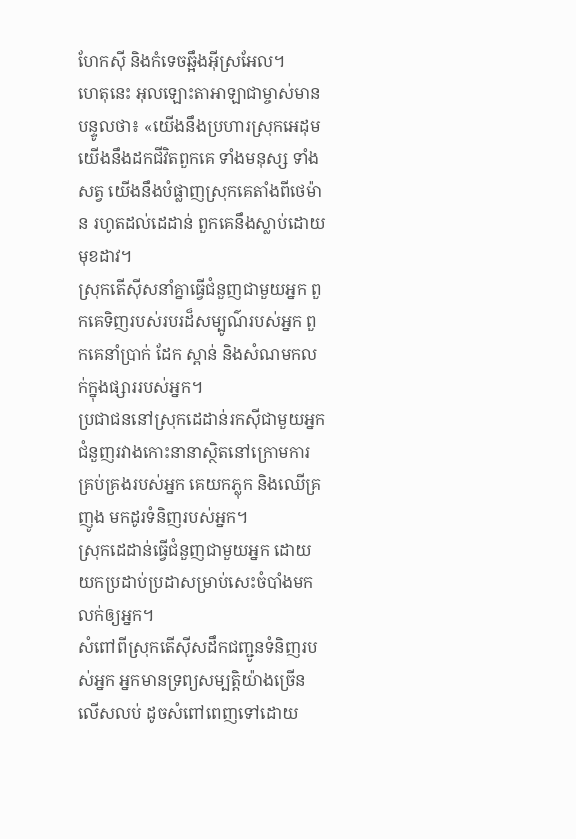ហែកស៊ី និងកំទេចឆ្អឹងអ៊ីស្រអែល។
ហេតុនេះ អុលឡោះតាអាឡាជាម្ចាស់មានបន្ទូលថា៖ «យើងនឹងប្រហារស្រុកអេដុម យើងនឹងដកជីវិតពួកគេ ទាំងមនុស្ស ទាំងសត្វ យើងនឹងបំផ្លាញស្រុកគេតាំងពីថេម៉ាន រហូតដល់ដេដាន់ ពួកគេនឹងស្លាប់ដោយមុខដាវ។
ស្រុកតើស៊ីសនាំគ្នាធ្វើជំនួញជាមួយអ្នក ពួកគេទិញរបស់របរដ៏សម្បូណ៌របស់អ្នក ពួកគេនាំប្រាក់ ដែក ស្ពាន់ និងសំណមកលក់ក្នុងផ្សាររបស់អ្នក។
ប្រជាជននៅស្រុកដេដាន់រកស៊ីជាមួយអ្នក ជំនួញរវាងកោះនានាស្ថិតនៅក្រោមការគ្រប់គ្រងរបស់អ្នក គេយកភ្លុក និងឈើគ្រញូង មកដូរទំនិញរបស់អ្នក។
ស្រុកដេដាន់ធ្វើជំនួញជាមួយអ្នក ដោយយកប្រដាប់ប្រដាសម្រាប់សេះចំបាំងមកលក់ឲ្យអ្នក។
សំពៅពីស្រុកតើស៊ីសដឹកជញ្ជូនទំនិញរបស់អ្នក អ្នកមានទ្រព្យសម្បត្តិយ៉ាងច្រើនលើសលប់ ដូចសំពៅពេញទៅដោយ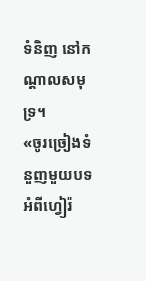ទំនិញ នៅកណ្ដាលសមុទ្រ។
«ចូរច្រៀងទំនួញមួយបទអំពីហ្វៀរ៉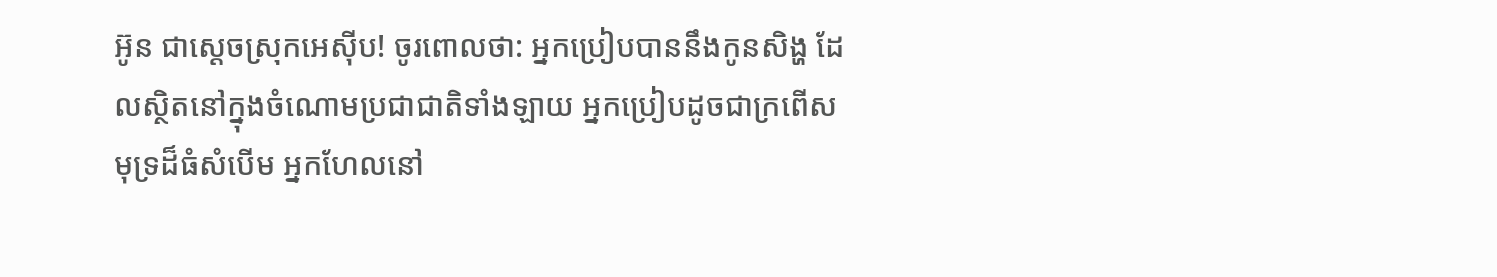អ៊ូន ជាស្ដេចស្រុកអេស៊ីប! ចូរពោលថា: អ្នកប្រៀបបាននឹងកូនសិង្ហ ដែលស្ថិតនៅក្នុងចំណោមប្រជាជាតិទាំងឡាយ អ្នកប្រៀបដូចជាក្រពើសមុទ្រដ៏ធំសំបើម អ្នកហែលនៅ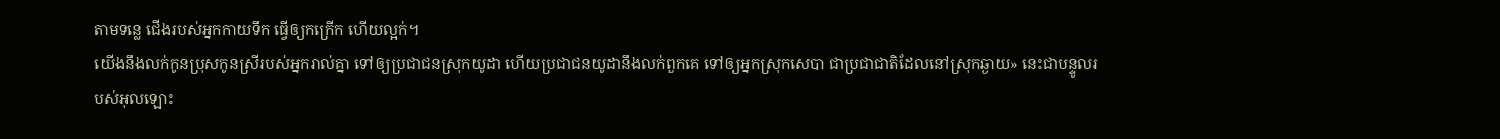តាមទន្លេ ជើងរបស់អ្នកកាយទឹក ធ្វើឲ្យកក្រើក ហើយល្អក់។
យើងនឹងលក់កូនប្រុសកូនស្រីរបស់អ្នករាល់គ្នា ទៅឲ្យប្រជាជនស្រុកយូដា ហើយប្រជាជនយូដានឹងលក់ពួកគេ ទៅឲ្យអ្នកស្រុកសេបា ជាប្រជាជាតិដែលនៅស្រុកឆ្ងាយ» នេះជាបន្ទូលរបស់អុលឡោះ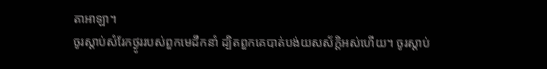តាអាឡា។
ចូរស្ដាប់សំរែកថ្ងូររបស់ពួកមេដឹកនាំ ដ្បិតពួកគេបាត់បង់យសស័ក្ដិអស់ហើយ។ ចូរស្ដាប់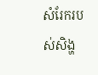សំរែករបស់សិង្ហ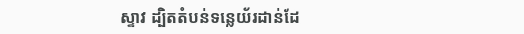ស្ទាវ ដ្បិតតំបន់ទន្លេយ័រដាន់ដែ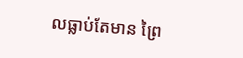លធ្លាប់តែមាន ព្រៃ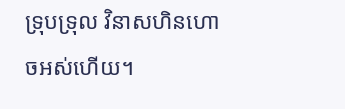ទ្រុបទ្រុល វិនាសហិនហោចអស់ហើយ។